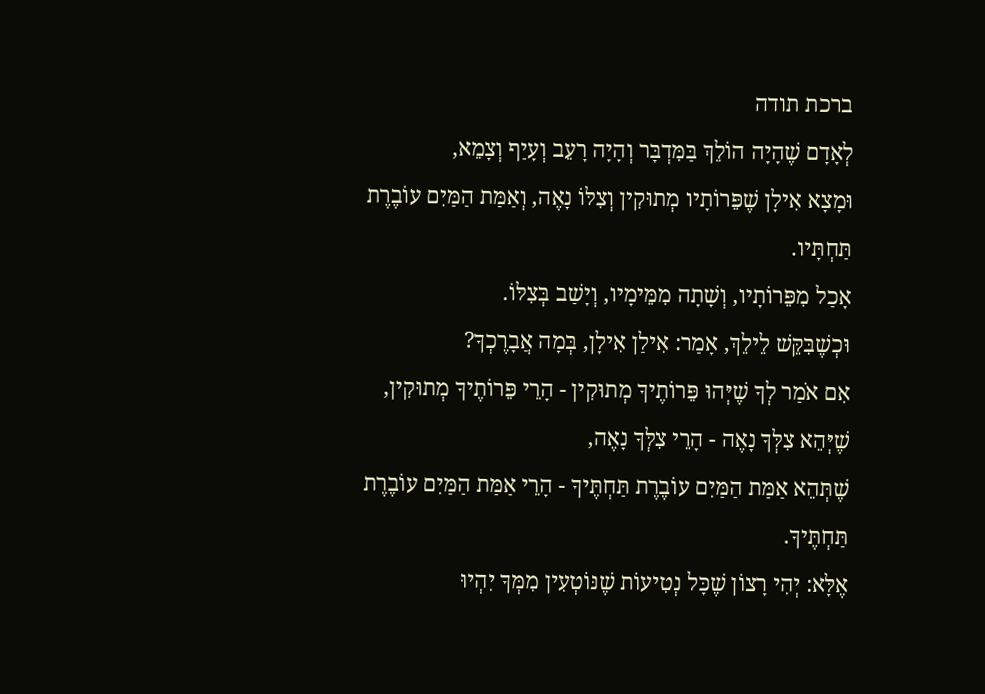ברכת תודה
לְאָדָם שֶׁהָיָה הוֹלֵךְ בַּמִּדְבָּר וְהָיָה רָעֵב וְעָיַף וְצָמֵא,
וּמָצָא אִילָן שֶׁפֵּרוֹתָיו מְתוּקִין וְצִלּוֹ נָאֶה, וְאַמַּת הַמַּיִם עוֹבֶרֶת תַּחְתָּיו.
אָכַל מִפֵּרוֹתָיו, וְשָׁתָה מִמֵּימָיו, וְיָשַׁב בְּצִלּוֹ.
וּכְשֶׁבִּקֵּשׁ לֵילֵךְ, אָמַר: אִילַן אִילָן, בְּמָה אֲבָרֶכְךָ?
אִם אֹמַר לְךָ שֶׁיְּהוּ פֵּרוֹתֶיךָ מְתוּקִין - הָרֵי פֵּרוֹתֶיךָ מְתוּקִין,
שֶׁיְּהֵא צִלְּךָ נָאֶה - הָרֵי צִלְּךָ נָאֶה,
שֶׁתְּהֵא אַמַּת הַמַּיִם עוֹבֶרֶת תַּחְתֶּיךָ - הָרֵי אַמַּת הַמַּיִם עוֹבֶרֶת תַּחְתֶּיךָ.
אֶלָּא: יְהִי רָצוֹן שֶׁכָּל נְטִיעוֹת שֶׁנּוֹטְעִין מִמְּךָ יִהְיוּ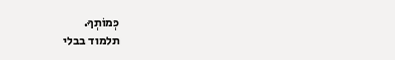כְּמוֹתְךָ.
תלמוד בבלי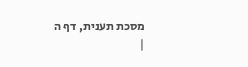מסכת תענית, דף ה
|